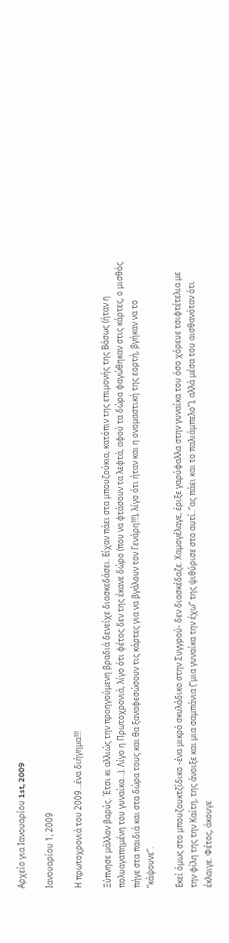Αρχείο για Ιανουαρίου 1st, 2009

Ιανουαρίου 1, 2009

Η πρωτοχρονιά του 2009…ένα διήγημα!!!

Ξύπνησε μάλλον βαρύς. Έτσι κι αλλιώς την προηγούμενη βραδιά δενείχε διασκεδάσει. Είχαν πάει στα μπουζούκια, κατόπιν της επιμονής της Βάσως (ήταν η πολυαγαπημένη του γυναίκα…). Λίγο η Πρωτοχρονιά, λίγο ότι φέτος δεν της έκανε δώρο (που να φτάσουν τα λεφτά, αφού τα δώρα φαγώθηκαν στις κάρτες, ο μισθός πήγε στα παιδιά και στα δώρα τους και θα ξαναφεσώσουν τις κάρτες για να βγάλουν τον Γενάρη!!!), λίγο ότι ήταν και η ονομαστική της εορτή, βγήκαν να το “κάψουνε”.

Εκεί όμως στο μπουζουκτζίδικο -ένα μικρό σκυλάδικο στην Συγγρού- δεν διασκέδαζε. Χαμογέλαγε, έριξε γαρύφαλλα στην γυναίκα του όσο χόρευε τσιφτέτελια με την φίλη της την Καίτη, της άνοιξε και μια σαμπάνια (“μια γυναίκα την έχω” της ψιθύρισε στο αυτί..”ας πάει και το παλιάμπελο”), αλλά μέσα του αισθανόταν ότι έκλαιγε. Φέτος, άκουγε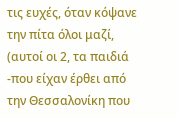τις ευχές, όταν κόψανε την πίτα όλοι μαζί, (αυτοί οι 2, τα παιδιά -που είχαν έρθει από την Θεσσαλονίκη που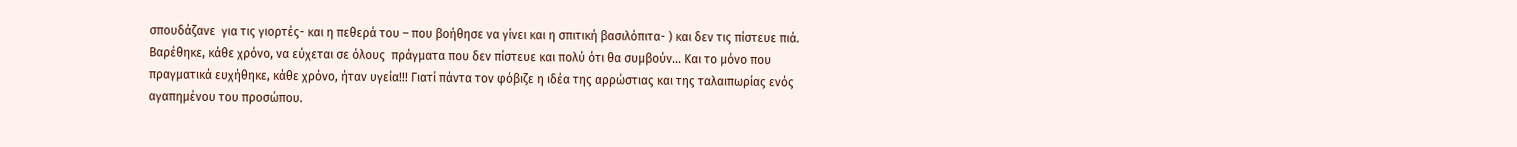σπουδάζανε  για τις γιορτές- και η πεθερά του – που βοήθησε να γίνει και η σπιτική βασιλόπιτα- ) και δεν τις πίστευε πιά. Βαρέθηκε, κάθε χρόνο, να εύχεται σε όλους  πράγματα που δεν πίστευε και πολύ ότι θα συμβούν… Και το μόνο που πραγματικά ευχήθηκε, κάθε χρόνο, ήταν υγεία!!! Γιατί πάντα τον φόβιζε η ιδέα της αρρώστιας και της ταλαιπωρίας ενός αγαπημένου του προσώπου.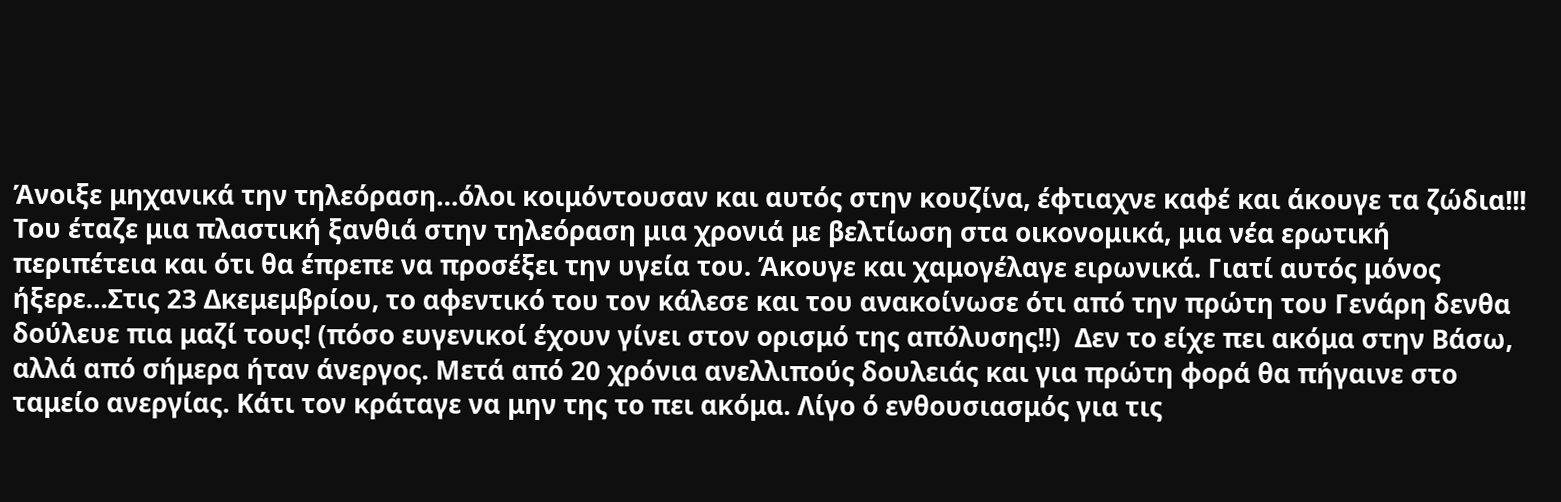Άνοιξε μηχανικά την τηλεόραση…όλοι κοιμόντουσαν και αυτός στην κουζίνα, έφτιαχνε καφέ και άκουγε τα ζώδια!!! Του έταζε μια πλαστική ξανθιά στην τηλεόραση μια χρονιά με βελτίωση στα οικονομικά, μια νέα ερωτική περιπέτεια και ότι θα έπρεπε να προσέξει την υγεία του. Άκουγε και χαμογέλαγε ειρωνικά. Γιατί αυτός μόνος ήξερε…Στις 23 Δκεμεμβρίου, το αφεντικό του τον κάλεσε και του ανακοίνωσε ότι από την πρώτη του Γενάρη δενθα δούλευε πια μαζί τους! (πόσο ευγενικοί έχουν γίνει στον ορισμό της απόλυσης!!)  Δεν το είχε πει ακόμα στην Βάσω, αλλά από σήμερα ήταν άνεργος. Μετά από 20 χρόνια ανελλιπούς δουλειάς και για πρώτη φορά θα πήγαινε στο ταμείο ανεργίας. Κάτι τον κράταγε να μην της το πει ακόμα. Λίγο ό ενθουσιασμός για τις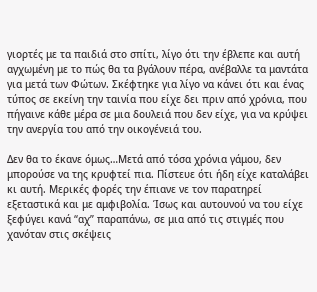γιορτές με τα παιδιά στο σπίτι, λίγο ότι την έβλεπε και αυτή αγχωμένη με το πώς θα τα βγάλουν πέρα, ανέβαλλε τα μαντάτα για μετά των Φώτων. Σκέφτηκε για λίγο να κάνει ότι και ένας τύπος σε εκείνη την ταινία που είχε δει πριν από χρόνια, που πήγαινε κάθε μέρα σε μια δουλειά που δεν είχε, για να κρύψει την ανεργία του από την οικογένειά του.

Δεν θα το έκανε όμως…Μετά από τόσα χρόνια γάμου, δεν μπορούσε να της κρυφτεί πια. Πίστευε ότι ήδη είχε καταλάβει κι αυτή. Μερικές φορές την έπιανε νε τον παρατηρεί εξεταστικά και με αμφιβολία. Ίσως και αυτουνού να του είχε ξεφύγει κανά “αχ” παραπάνω, σε μια από τις στιγμές που χανόταν στις σκέψεις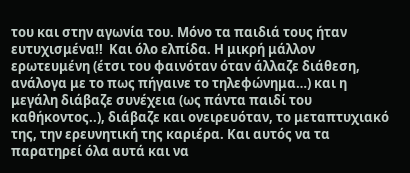του και στην αγωνία του. Μόνο τα παιδιά τους ήταν ευτυχισμένα!!  Και όλο ελπίδα. Η μικρή μάλλον ερωτευμένη (έτσι του φαινόταν όταν άλλαζε διάθεση, ανάλογα με το πως πήγαινε το τηλεφώνημα…) και η μεγάλη διάβαζε συνέχεια (ως πάντα παιδί του καθήκοντος..), διάβαζε και ονειρευόταν, το μεταπτυχιακό της, την ερευνητική της καριέρα. Και αυτός να τα παρατηρεί όλα αυτά και να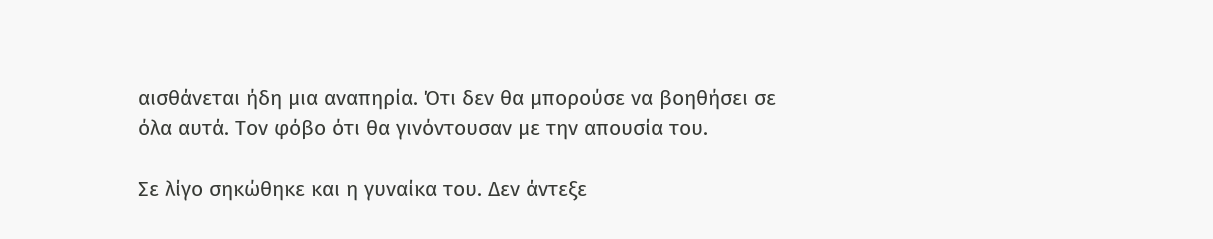αισθάνεται ήδη μια αναπηρία. Ότι δεν θα μπορούσε να βοηθήσει σε όλα αυτά. Τον φόβο ότι θα γινόντουσαν με την απουσία του.

Σε λίγο σηκώθηκε και η γυναίκα του. Δεν άντεξε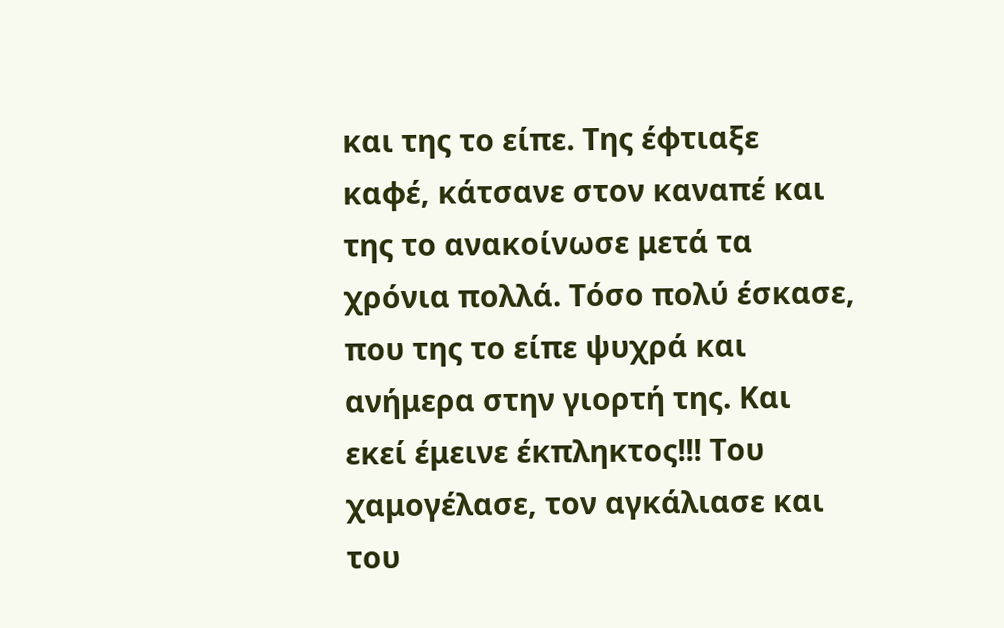και της το είπε. Της έφτιαξε καφέ, κάτσανε στον καναπέ και της το ανακοίνωσε μετά τα χρόνια πολλά. Τόσο πολύ έσκασε, που της το είπε ψυχρά και ανήμερα στην γιορτή της. Και εκεί έμεινε έκπληκτος!!! Του χαμογέλασε, τον αγκάλιασε και του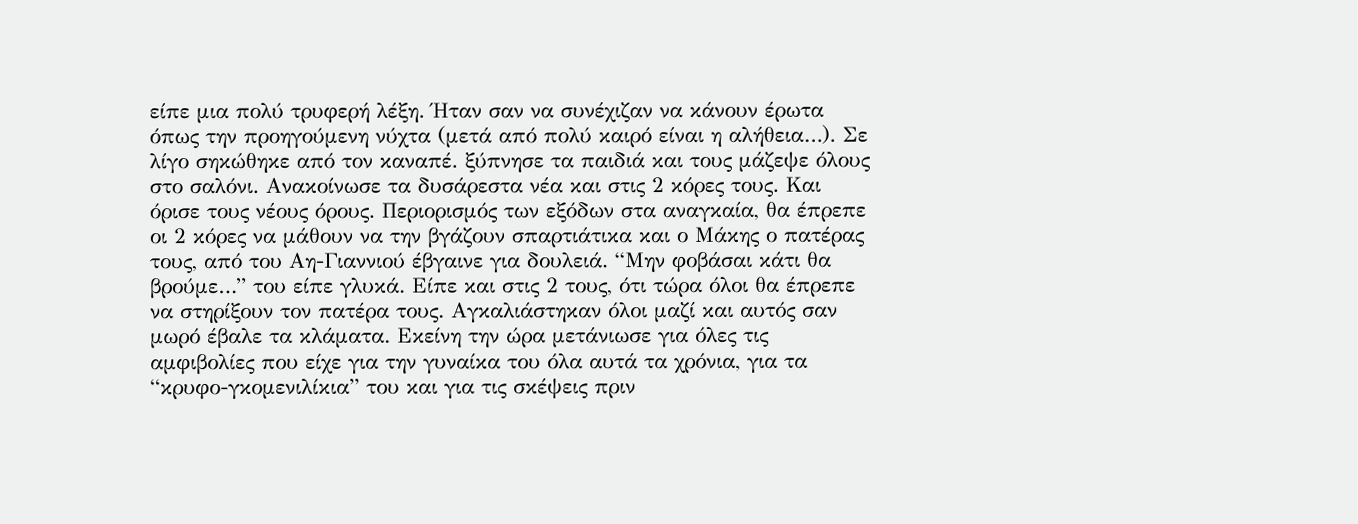είπε μια πολύ τρυφερή λέξη. Ήταν σαν να συνέχιζαν να κάνουν έρωτα όπως την προηγούμενη νύχτα (μετά από πολύ καιρό είναι η αλήθεια…). Σε λίγο σηκώθηκε από τον καναπέ. ξύπνησε τα παιδιά και τους μάζεψε όλους στο σαλόνι. Ανακοίνωσε τα δυσάρεστα νέα και στις 2 κόρες τους. Και όρισε τους νέους όρους. Περιορισμός των εξόδων στα αναγκαία, θα έπρεπε οι 2 κόρες να μάθουν να την βγάζουν σπαρτιάτικα και ο Μάκης ο πατέρας τους, από του Αη-Γιαννιού έβγαινε για δουλειά. “Μην φοβάσαι κάτι θα βρούμε…” του είπε γλυκά. Είπε και στις 2 τους, ότι τώρα όλοι θα έπρεπε να στηρίξουν τον πατέρα τους. Αγκαλιάστηκαν όλοι μαζί και αυτός σαν μωρό έβαλε τα κλάματα. Εκείνη την ώρα μετάνιωσε για όλες τις αμφιβολίες που είχε για την γυναίκα του όλα αυτά τα χρόνια, για τα “κρυφο-γκομενιλίκια” του και για τις σκέψεις πριν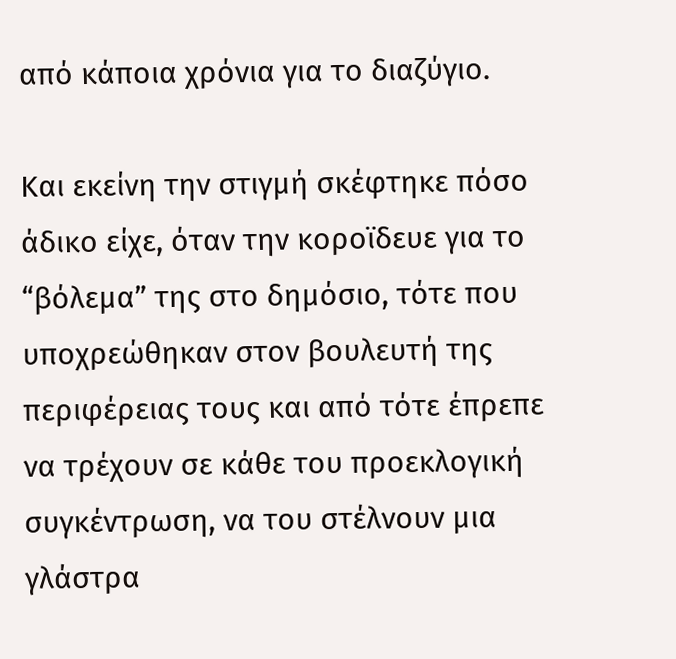από κάποια χρόνια για το διαζύγιο.

Και εκείνη την στιγμή σκέφτηκε πόσο άδικο είχε, όταν την κοροϊδευε για το “βόλεμα” της στο δημόσιο, τότε που υποχρεώθηκαν στον βουλευτή της περιφέρειας τους και από τότε έπρεπε να τρέχουν σε κάθε του προεκλογική συγκέντρωση, να του στέλνουν μια γλάστρα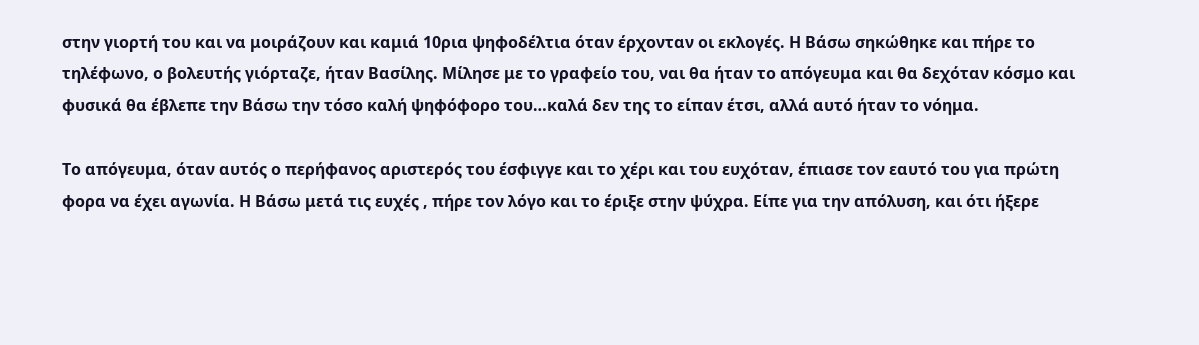στην γιορτή του και να μοιράζουν και καμιά 10ρια ψηφοδέλτια όταν έρχονταν οι εκλογές. Η Βάσω σηκώθηκε και πήρε το τηλέφωνο, ο βολευτής γιόρταζε, ήταν Βασίλης. Μίλησε με το γραφείο του, ναι θα ήταν το απόγευμα και θα δεχόταν κόσμο και φυσικά θα έβλεπε την Βάσω την τόσο καλή ψηφόφορο του…καλά δεν της το είπαν έτσι, αλλά αυτό ήταν το νόημα.

Το απόγευμα, όταν αυτός ο περήφανος αριστερός του έσφιγγε και το χέρι και του ευχόταν, έπιασε τον εαυτό του για πρώτη φορα να έχει αγωνία. Η Βάσω μετά τις ευχές , πήρε τον λόγο και το έριξε στην ψύχρα. Είπε για την απόλυση, και ότι ήξερε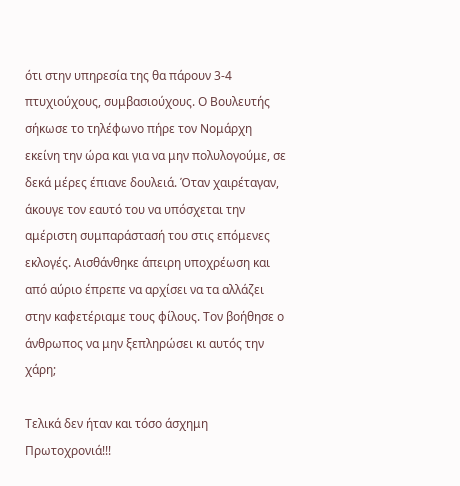ότι στην υπηρεσία της θα πάρουν 3-4 πτυχιούχους, συμβασιούχους. Ο Βουλευτής σήκωσε το τηλέφωνο πήρε τον Νομάρχη εκείνη την ώρα και για να μην πολυλογούμε, σε δεκά μέρες έπιανε δουλειά. Όταν χαιρέταγαν, άκουγε τον εαυτό του να υπόσχεται την αμέριστη συμπαράστασή του στις επόμενες εκλογές. Αισθάνθηκε άπειρη υποχρέωση και από αύριο έπρεπε να αρχίσει να τα αλλάζει στην καφετέριαμε τους φίλους. Τον βοήθησε ο άνθρωπος να μην ξεπληρώσει κι αυτός την χάρη;

Τελικά δεν ήταν και τόσο άσχημη Πρωτοχρονιά!!!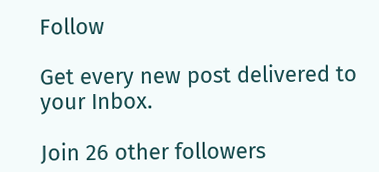Follow

Get every new post delivered to your Inbox.

Join 26 other followers